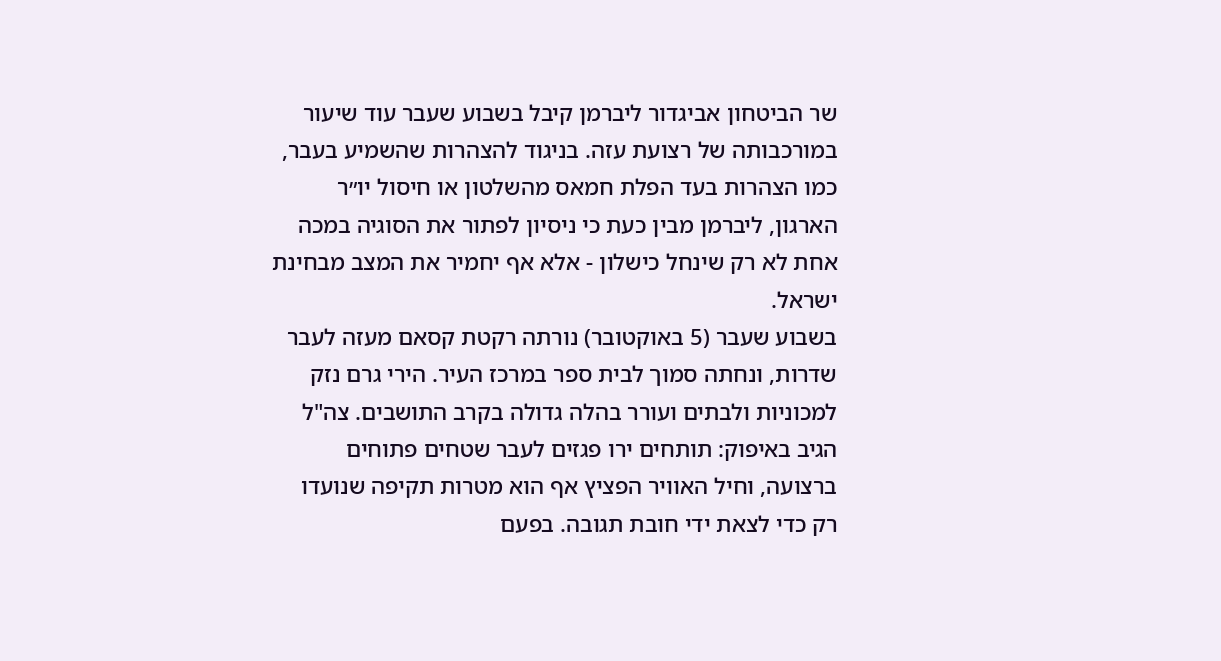שר הביטחון אביגדור ליברמן קיבל בשבוע שעבר עוד שיעור במורכבותה של רצועת עזה. בניגוד להצהרות שהשמיע בעבר, כמו הצהרות בעד הפלת חמאס מהשלטון או חיסול יו״ר הארגון, ליברמן מבין כעת כי ניסיון לפתור את הסוגיה במכה אחת לא רק שינחל כישלון - אלא אף יחמיר את המצב מבחינת ישראל.
בשבוע שעבר (5 באוקטובר) נורתה רקטת קסאם מעזה לעבר שדרות, ונחתה סמוך לבית ספר במרכז העיר. הירי גרם נזק למכוניות ולבתים ועורר בהלה גדולה בקרב התושבים. צה"ל הגיב באיפוק: תותחים ירו פגזים לעבר שטחים פתוחים ברצועה, וחיל האוויר הפציץ אף הוא מטרות תקיפה שנועדו רק כדי לצאת ידי חובת תגובה. בפעם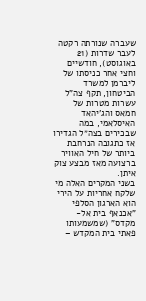שעברה שנורתה רקטה לעבר שדרות (21 באוגוסט), חודשיים וחצי אחר כניסתו של ליברמן למשרד הביטחון, תקף צה"ל עשרות מטרות של חמאס והג'יהאד האיסלאמי, במה שבכירים בצה״ל הגדירו אז כתגובה הנרחבת ביותר של חיל האוויר ברצועה מאז מבצע צוק איתן.
בשני המקרים האלה מי שלקח אחריות על הירי הוא הארגון הסלפי "אכנאף בית אל-מקדס" (שמשמעותו פאתי בית המקדש –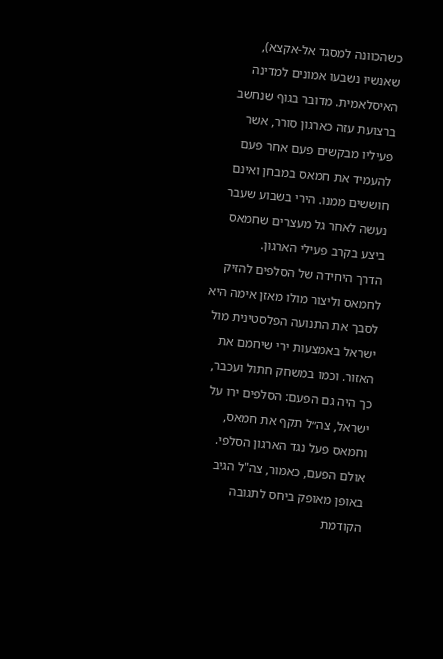כשהכוונה למסגד אל-אקצא), שאנשיו נשבעו אמונים למדינה האיסלאמית. מדובר בגוף שנחשב ברצועת עזה כארגון סורר, אשר פעיליו מבקשים פעם אחר פעם להעמיד את חמאס במבחן ואינם חוששים ממנו. הירי בשבוע שעבר נעשה לאחר גל מעצרים שחמאס ביצע בקרב פעילי הארגון.
הדרך היחידה של הסלפים להזיק לחמאס וליצור מולו מאזן אימה היא לסבך את התנועה הפלסטינית מול ישראל באמצעות ירי שיחמם את האזור. וכמו במשחק חתול ועכבר, כך היה גם הפעם: הסלפים ירו על ישראל, צה״ל תקף את חמאס, וחמאס פעל נגד הארגון הסלפי. אולם הפעם, כאמור, צה"ל הגיב באופן מאופק ביחס לתגובה הקודמת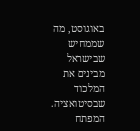באוגוסט, מה שממחיש שבישראל מבינים את המלכוד שבסיטואציה. המפתח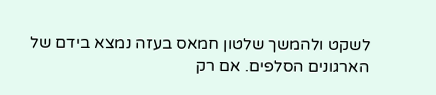לשקט ולהמשך שלטון חמאס בעזה נמצא בידם של הארגונים הסלפים. אם רק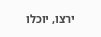ירצו, יוכלו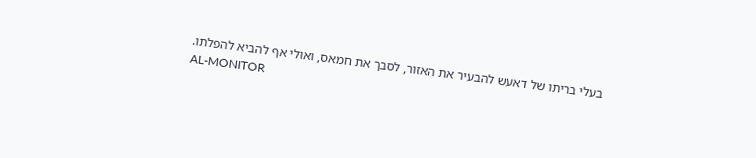בעלי בריתו של דאעש להבעיר את האזור, לסבך את חמאס, ואולי אף להביא להפלתו.
AL-MONITOR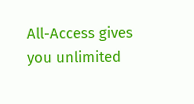All-Access gives you unlimited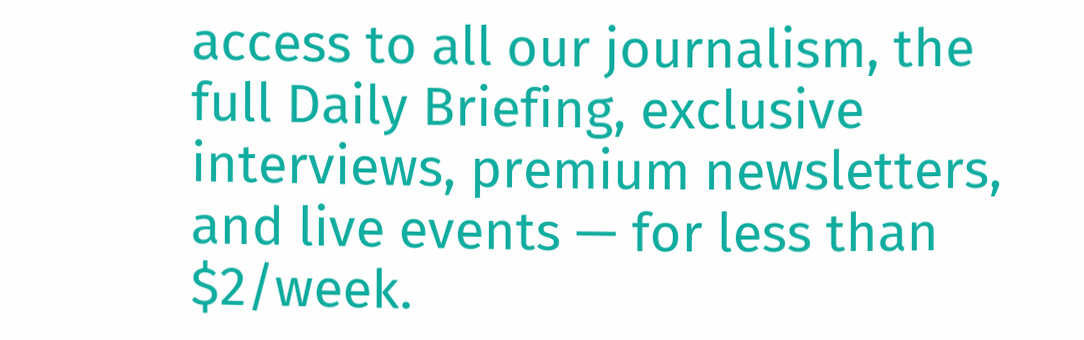access to all our journalism, the full Daily Briefing, exclusive interviews, premium newsletters, and live events — for less than $2/week.